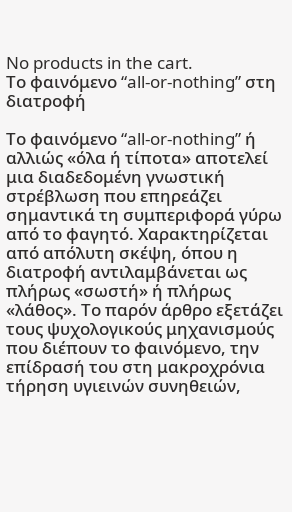No products in the cart.
Το φαινόμενο “all-or-nothing” στη διατροφή

Το φαινόμενο “all-or-nothing” ή αλλιώς «όλα ή τίποτα» αποτελεί μια διαδεδομένη γνωστική στρέβλωση που επηρεάζει σημαντικά τη συμπεριφορά γύρω από το φαγητό. Χαρακτηρίζεται από απόλυτη σκέψη, όπου η διατροφή αντιλαμβάνεται ως πλήρως «σωστή» ή πλήρως «λάθος». Το παρόν άρθρο εξετάζει τους ψυχολογικούς μηχανισμούς που διέπουν το φαινόμενο, την επίδρασή του στη μακροχρόνια τήρηση υγιεινών συνηθειών,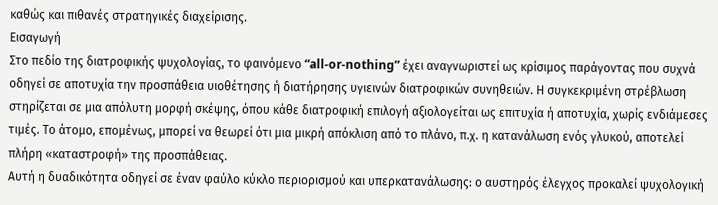καθώς και πιθανές στρατηγικές διαχείρισης.
Εισαγωγή
Στο πεδίο της διατροφικής ψυχολογίας, το φαινόμενο “all-or-nothing” έχει αναγνωριστεί ως κρίσιμος παράγοντας που συχνά οδηγεί σε αποτυχία την προσπάθεια υιοθέτησης ή διατήρησης υγιεινών διατροφικών συνηθειών. Η συγκεκριμένη στρέβλωση στηρίζεται σε μια απόλυτη μορφή σκέψης, όπου κάθε διατροφική επιλογή αξιολογείται ως επιτυχία ή αποτυχία, χωρίς ενδιάμεσες τιμές. Το άτομο, επομένως, μπορεί να θεωρεί ότι μια μικρή απόκλιση από το πλάνο, π.χ. η κατανάλωση ενός γλυκού, αποτελεί πλήρη «καταστροφή» της προσπάθειας.
Αυτή η δυαδικότητα οδηγεί σε έναν φαύλο κύκλο περιορισμού και υπερκατανάλωσης: ο αυστηρός έλεγχος προκαλεί ψυχολογική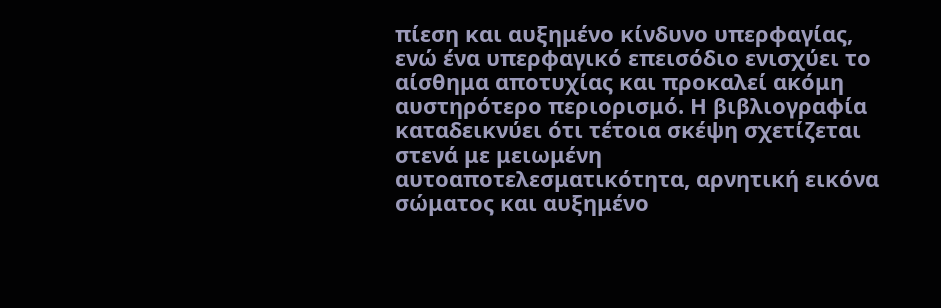πίεση και αυξημένο κίνδυνο υπερφαγίας, ενώ ένα υπερφαγικό επεισόδιο ενισχύει το αίσθημα αποτυχίας και προκαλεί ακόμη αυστηρότερο περιορισμό. Η βιβλιογραφία καταδεικνύει ότι τέτοια σκέψη σχετίζεται στενά με μειωμένη αυτοαποτελεσματικότητα, αρνητική εικόνα σώματος και αυξημένο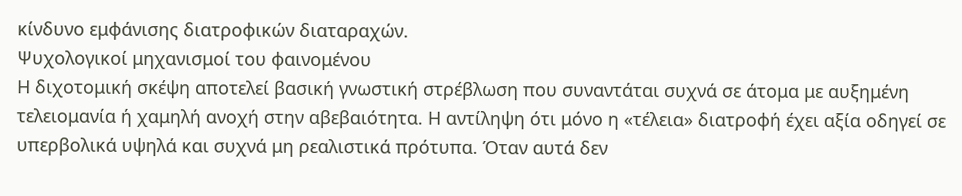κίνδυνο εμφάνισης διατροφικών διαταραχών.
Ψυχολογικοί μηχανισμοί του φαινομένου
Η διχοτομική σκέψη αποτελεί βασική γνωστική στρέβλωση που συναντάται συχνά σε άτομα με αυξημένη τελειομανία ή χαμηλή ανοχή στην αβεβαιότητα. Η αντίληψη ότι μόνο η «τέλεια» διατροφή έχει αξία οδηγεί σε υπερβολικά υψηλά και συχνά μη ρεαλιστικά πρότυπα. Όταν αυτά δεν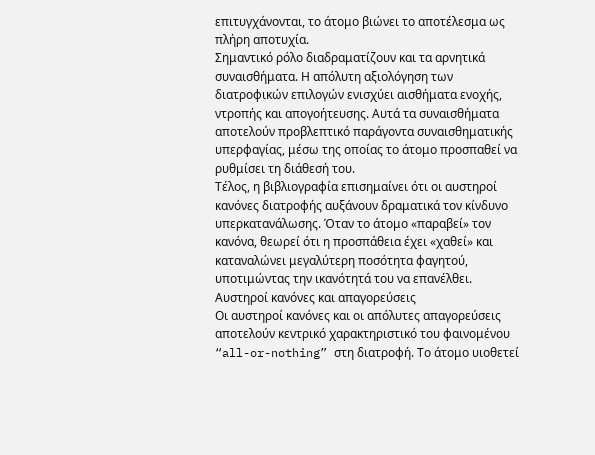επιτυγχάνονται, το άτομο βιώνει το αποτέλεσμα ως πλήρη αποτυχία.
Σημαντικό ρόλο διαδραματίζουν και τα αρνητικά συναισθήματα. Η απόλυτη αξιολόγηση των διατροφικών επιλογών ενισχύει αισθήματα ενοχής, ντροπής και απογοήτευσης. Αυτά τα συναισθήματα αποτελούν προβλεπτικό παράγοντα συναισθηματικής υπερφαγίας, μέσω της οποίας το άτομο προσπαθεί να ρυθμίσει τη διάθεσή του.
Τέλος, η βιβλιογραφία επισημαίνει ότι οι αυστηροί κανόνες διατροφής αυξάνουν δραματικά τον κίνδυνο υπερκατανάλωσης. Όταν το άτομο «παραβεί» τον κανόνα, θεωρεί ότι η προσπάθεια έχει «χαθεί» και καταναλώνει μεγαλύτερη ποσότητα φαγητού, υποτιμώντας την ικανότητά του να επανέλθει.
Αυστηροί κανόνες και απαγορεύσεις
Οι αυστηροί κανόνες και οι απόλυτες απαγορεύσεις αποτελούν κεντρικό χαρακτηριστικό του φαινομένου “all-or-nothing” στη διατροφή. Το άτομο υιοθετεί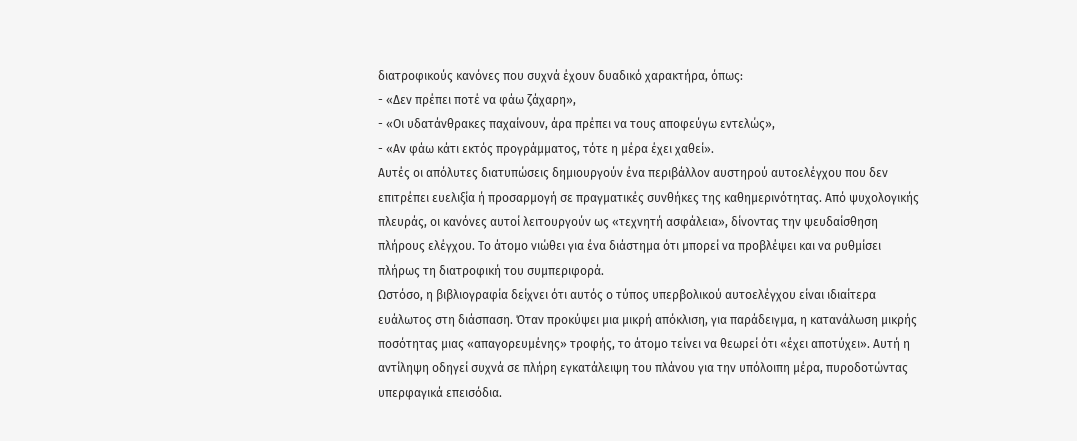διατροφικούς κανόνες που συχνά έχουν δυαδικό χαρακτήρα, όπως:
- «Δεν πρέπει ποτέ να φάω ζάχαρη»,
- «Οι υδατάνθρακες παχαίνουν, άρα πρέπει να τους αποφεύγω εντελώς»,
- «Αν φάω κάτι εκτός προγράμματος, τότε η μέρα έχει χαθεί».
Αυτές οι απόλυτες διατυπώσεις δημιουργούν ένα περιβάλλον αυστηρού αυτοελέγχου που δεν επιτρέπει ευελιξία ή προσαρμογή σε πραγματικές συνθήκες της καθημερινότητας. Από ψυχολογικής πλευράς, οι κανόνες αυτοί λειτουργούν ως «τεχνητή ασφάλεια», δίνοντας την ψευδαίσθηση πλήρους ελέγχου. Το άτομο νιώθει για ένα διάστημα ότι μπορεί να προβλέψει και να ρυθμίσει πλήρως τη διατροφική του συμπεριφορά.
Ωστόσο, η βιβλιογραφία δείχνει ότι αυτός ο τύπος υπερβολικού αυτοελέγχου είναι ιδιαίτερα ευάλωτος στη διάσπαση. Όταν προκύψει μια μικρή απόκλιση, για παράδειγμα, η κατανάλωση μικρής ποσότητας μιας «απαγορευμένης» τροφής, το άτομο τείνει να θεωρεί ότι «έχει αποτύχει». Αυτή η αντίληψη οδηγεί συχνά σε πλήρη εγκατάλειψη του πλάνου για την υπόλοιπη μέρα, πυροδοτώντας υπερφαγικά επεισόδια.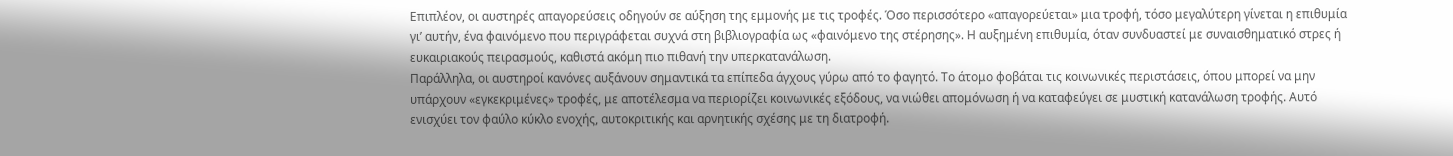Επιπλέον, οι αυστηρές απαγορεύσεις οδηγούν σε αύξηση της εμμονής με τις τροφές. Όσο περισσότερο «απαγορεύεται» μια τροφή, τόσο μεγαλύτερη γίνεται η επιθυμία γι’ αυτήν, ένα φαινόμενο που περιγράφεται συχνά στη βιβλιογραφία ως «φαινόμενο της στέρησης». Η αυξημένη επιθυμία, όταν συνδυαστεί με συναισθηματικό στρες ή ευκαιριακούς πειρασμούς, καθιστά ακόμη πιο πιθανή την υπερκατανάλωση.
Παράλληλα, οι αυστηροί κανόνες αυξάνουν σημαντικά τα επίπεδα άγχους γύρω από το φαγητό. Το άτομο φοβάται τις κοινωνικές περιστάσεις, όπου μπορεί να μην υπάρχουν «εγκεκριμένες» τροφές, με αποτέλεσμα να περιορίζει κοινωνικές εξόδους, να νιώθει απομόνωση ή να καταφεύγει σε μυστική κατανάλωση τροφής. Αυτό ενισχύει τον φαύλο κύκλο ενοχής, αυτοκριτικής και αρνητικής σχέσης με τη διατροφή.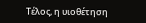Τέλος, η υιοθέτηση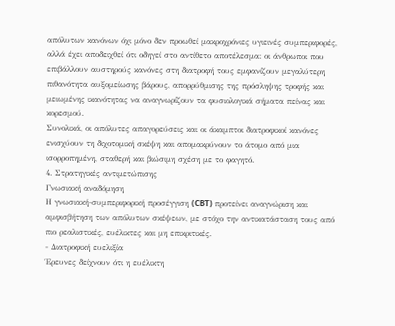απόλυτων κανόνων όχι μόνο δεν προωθεί μακροχρόνιες υγιεινές συμπεριφορές, αλλά έχει αποδειχθεί ότι οδηγεί στο αντίθετο αποτέλεσμα: οι άνθρωποι που επιβάλλουν αυστηρούς κανόνες στη διατροφή τους εμφανίζουν μεγαλύτερη πιθανότητα αυξομείωσης βάρους, απορρύθμισης της πρόσληψης τροφής και μειωμένης ικανότητας να αναγνωρίζουν τα φυσιολογικά σήματα πείνας και κορεσμού.
Συνολικά, οι απόλυτες απαγορεύσεις και οι άκαμπτοι διατροφικοί κανόνες ενισχύουν τη διχοτομική σκέψη και απομακρύνουν το άτομο από μια ισορροπημένη, σταθερή και βιώσιμη σχέση με το φαγητό.
4. Στρατηγικές αντιμετώπισης
Γνωσιακή αναδόμηση
Η γνωσιακή-συμπεριφορική προσέγγιση (CBT) προτείνει αναγνώριση και αμφισβήτηση των απόλυτων σκέψεων, με στόχο την αντικατάσταση τους από πιο ρεαλιστικές, ευέλικτες και μη επικριτικές.
- Διατροφική ευελιξία
Έρευνες δείχνουν ότι η ευέλικτη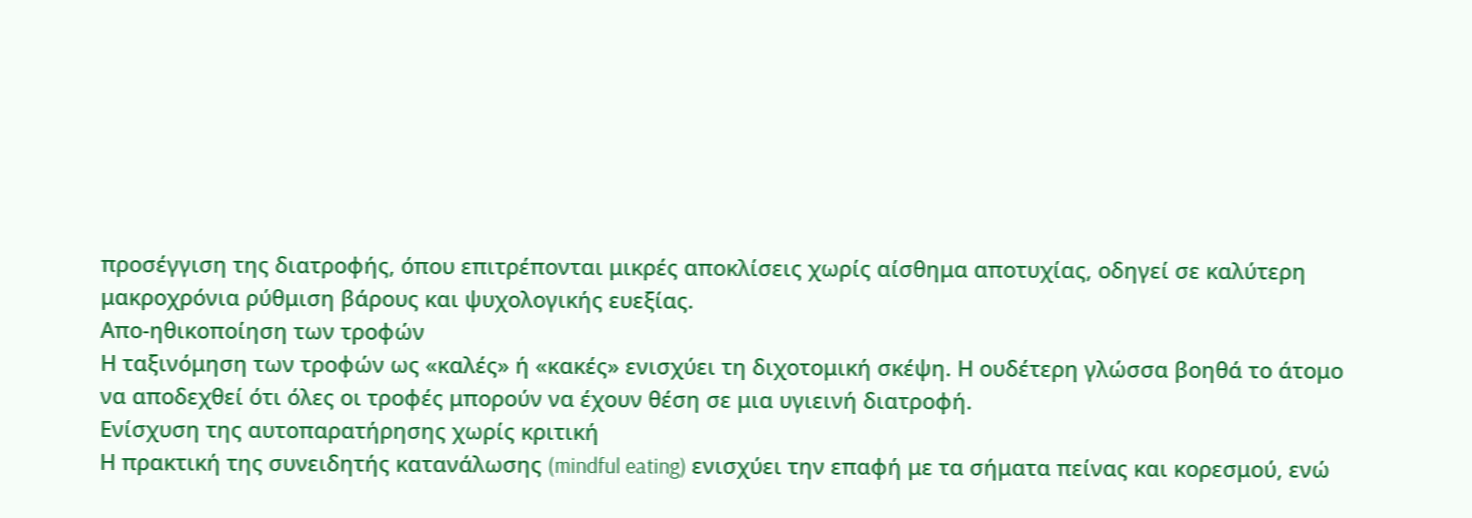προσέγγιση της διατροφής, όπου επιτρέπονται μικρές αποκλίσεις χωρίς αίσθημα αποτυχίας, οδηγεί σε καλύτερη μακροχρόνια ρύθμιση βάρους και ψυχολογικής ευεξίας.
Απο-ηθικοποίηση των τροφών
Η ταξινόμηση των τροφών ως «καλές» ή «κακές» ενισχύει τη διχοτομική σκέψη. Η ουδέτερη γλώσσα βοηθά το άτομο να αποδεχθεί ότι όλες οι τροφές μπορούν να έχουν θέση σε μια υγιεινή διατροφή.
Ενίσχυση της αυτοπαρατήρησης χωρίς κριτική
Η πρακτική της συνειδητής κατανάλωσης (mindful eating) ενισχύει την επαφή με τα σήματα πείνας και κορεσμού, ενώ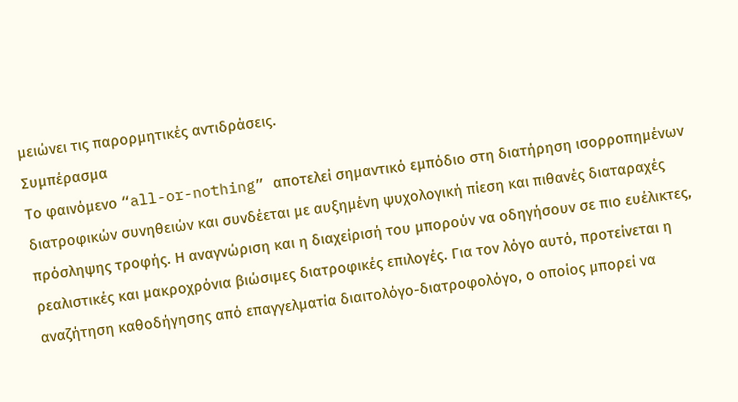μειώνει τις παρορμητικές αντιδράσεις.
Συμπέρασμα
Το φαινόμενο “all-or-nothing” αποτελεί σημαντικό εμπόδιο στη διατήρηση ισορροπημένων διατροφικών συνηθειών και συνδέεται με αυξημένη ψυχολογική πίεση και πιθανές διαταραχές πρόσληψης τροφής. Η αναγνώριση και η διαχείρισή του μπορούν να οδηγήσουν σε πιο ευέλικτες, ρεαλιστικές και μακροχρόνια βιώσιμες διατροφικές επιλογές. Για τον λόγο αυτό, προτείνεται η αναζήτηση καθοδήγησης από επαγγελματία διαιτολόγο-διατροφολόγο, ο οποίος μπορεί να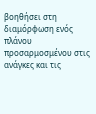βοηθήσει στη διαμόρφωση ενός πλάνου προσαρμοσμένου στις ανάγκες και τις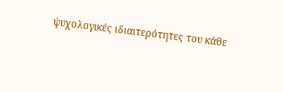ψυχολογικές ιδιαιτερότητες του κάθε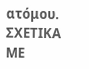ατόμου.
ΣΧΕΤΙΚΑ ΜΕ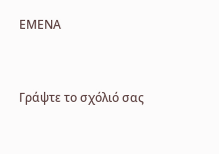ΕΜΕΝΑ



Γράψτε το σχόλιό σας